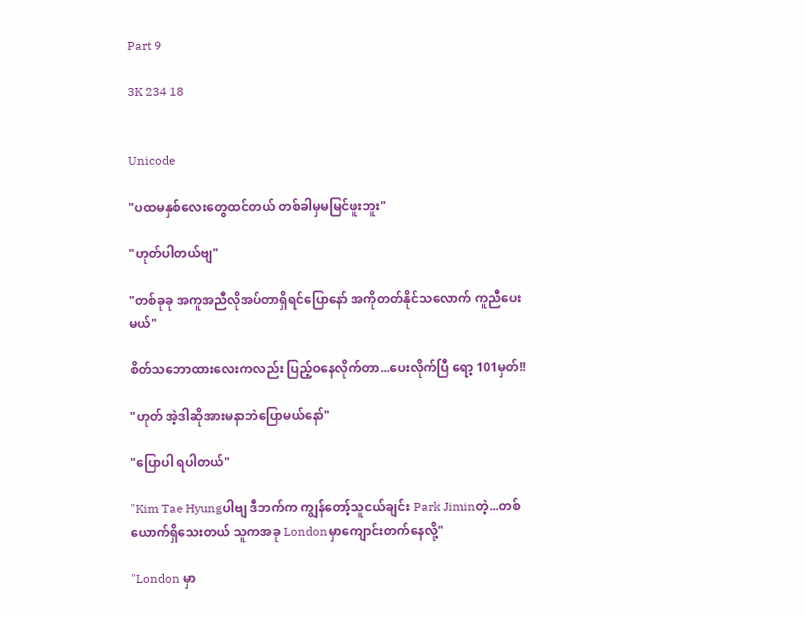Part 9

3K 234 18


Unicode

"ပထမနှစ်လေးတွေထင်တယ် တစ်ခါမှမမြင်ဖူးဘူး"

"ဟုတ်ပါတယ်ဗျ"

"တစ်ခုခု အကူအညီလိုအပ်တာရှိရင်ပြောနော် အကိုတတ်နိုင်သလောက် ကူညီပေးမယ်"

စိတ်သဘောထားလေးကလည်း ပြည့်ဝနေလိုက်တာ...ပေးလိုက်ပြီ ရော့ 101မှတ်!!

"ဟုတ် အဲ့ဒါဆိုအားမနာဘဲပြောမယ်နော်"

"ပြောပါ ရပါတယ်"

"Kim Tae Hyungပါဗျ ဒီဘက်က ကျွန်တော့်သူငယ်ချင်း Park Jiminတဲ့...တစ်ယောက်ရှိသေးတယ် သူကအခု Londonမှာကျောင်းတက်နေလို့"

"London မှာ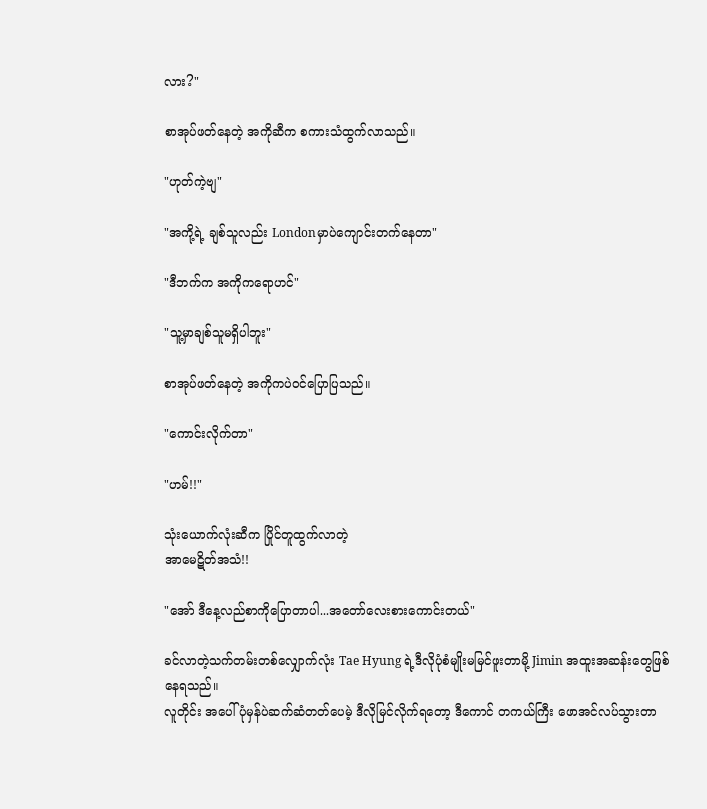လား?"

စာအုပ်ဖတ်နေတဲ့ အကိုဆီက စကားသံထွက်လာသည်။

"ဟုတ်ကဲ့ဗျ"

"အကို့ရဲ့ ချစ်သူလည်း Londonမှာပဲကျောင်းတက်နေတာ"

"ဒီဘက်က အကိုကရောဟင်"

"သူ့မှာချစ်သူမရှိပါဘူး"

စာအုပ်ဖတ်နေတဲ့ အကိုကပဲဝင်ပြောပြသည်။

"ကောင်းလိုက်တာ"

"ဟမ်!!"

သုံးယောက်လုံးဆီက ပြိုင်တူထွက်လာတဲ့
အာမေဋိတ်အသံ!!

"အော် ဒီနေ့လည်စာကိုပြောတာပါ...အတော်လေးစားကောင်းတယ်"

ခင်လာတဲ့သက်တမ်းတစ်လျှောက်လုံး Tae Hyung ရဲ့ဒီလိုပုံစံမျိုးမမြင်ဖူးတာမို့ Jimin အထူးအဆန်းတွေဖြစ်နေရသည်။
လူတိုင်း အပေါ်ပုံမှန်ပဲဆက်ဆံတတ်ပေမဲ့ ဒီလိုမြင်လိုက်ရတော့ ဒီကောင် တကယ်ကြီး ဖောအင်လပ်သွားတာ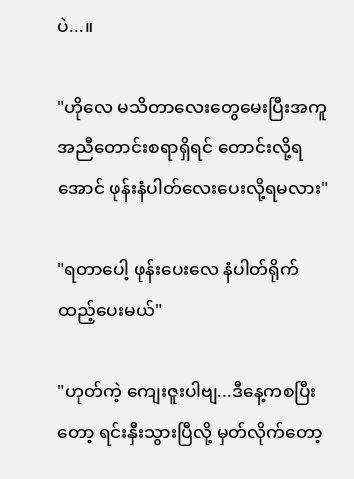ပဲ...။

"ဟိုလေ မသိတာလေးတွေမေးပြီးအကူအညီတောင်းစရာရှိရင် တောင်းလို့ရအောင် ဖုန်းနံပါတ်လေးပေးလို့ရမလား"

"ရတာပေါ့ ဖုန်းပေးလေ နံပါတ်ရိုက်ထည့်ပေးမယ်"

"ဟုတ်ကဲ့ ကျေးဇူးပါဗျ...ဒီနေ့ကစပြီးတော့ ရင်းနှီးသွားပြီလို့ မှတ်လိုက်တော့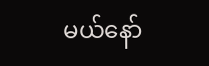မယ်နော်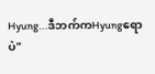Hyung...ဒီဘက်ကHyungရောပဲ"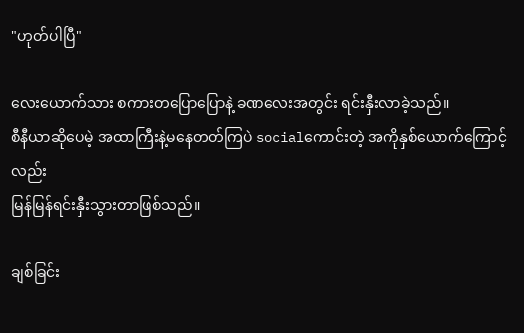"ဟုတ်ပါပြီ"

လေးယောက်သား စကားတပြောပြောနဲ့ ခဏလေးအတွင်း ရင်းနှီးလာခဲ့သည်။
စီနီယာဆိုပေမဲ့ အထာကြီးနဲ့မနေတတ်ကြပဲ socialကောင်းတဲ့ အကိုနှစ်ယောက်ကြောင့်လည်း
မြန်မြန်ရင်းနှီးသွားတာဖြစ်သည်။

ချစ်ခြင်း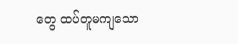တွေ ထပ်တူမကျသော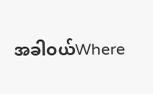အခါဝယ်Where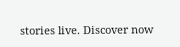stories live. Discover now